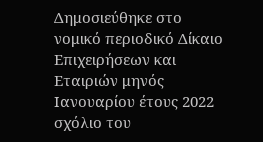Δημοσιεύθηκε στο νομικό περιοδικό Δίκαιο Επιχειρήσεων και Εταιριών μηνός Ιανουαρίου έτους 2022 σχόλιο του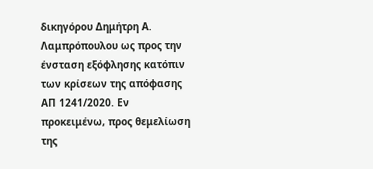δικηγόρου Δημήτρη Α. Λαμπρόπουλου ως προς την ένσταση εξόφλησης κατόπιν των κρίσεων της απόφασης ΑΠ 1241/2020. Εν προκειμένω, προς θεμελίωση της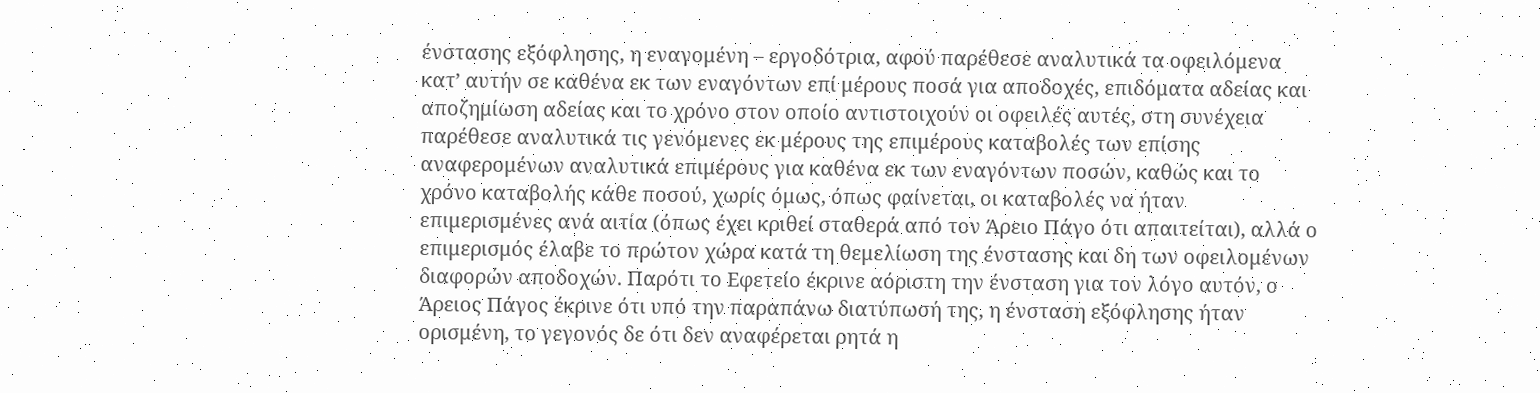ένστασης εξόφλησης, η εναγομένη – εργοδότρια, αφού παρέθεσε αναλυτικά τα οφειλόμενα κατ’ αυτήν σε καθένα εκ των εναγόντων επί μέρους ποσά για αποδοχές, επιδόματα αδείας και αποζημίωση αδείας και το χρόνο στον οποίο αντιστοιχούν οι οφειλές αυτές, στη συνέχεια παρέθεσε αναλυτικά τις γενόμενες εκ μέρους της επιμέρους καταβολές των επίσης αναφερομένων αναλυτικά επιμέρους για καθένα εκ των εναγόντων ποσών, καθώς και το χρόνο καταβολής κάθε ποσού, χωρίς όμως, όπως φαίνεται, οι καταβολές να ήταν επιμερισμένες ανά αιτία (όπως έχει κριθεί σταθερά από τον Άρειο Πάγο ότι απαιτείται), αλλά ο επιμερισμός έλαβε το πρώτον χώρα κατά τη θεμελίωση της ένστασης και δη των οφειλομένων διαφορών αποδοχών. Παρότι το Εφετείο έκρινε αόριστη την ένσταση για τον λόγο αυτόν, ο Άρειος Πάγος έκρινε ότι υπό την παραπάνω διατύπωσή της, η ένσταση εξόφλησης ήταν ορισμένη, το γεγονός δε ότι δεν αναφέρεται ρητά η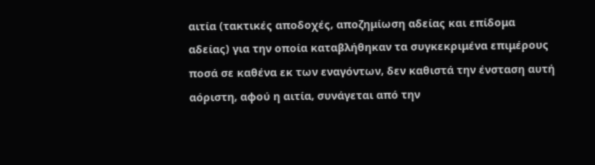αιτία (τακτικές αποδοχές, αποζημίωση αδείας και επίδομα αδείας) για την οποία καταβλήθηκαν τα συγκεκριμένα επιμέρους ποσά σε καθένα εκ των εναγόντων, δεν καθιστά την ένσταση αυτή αόριστη, αφού η αιτία, συνάγεται από την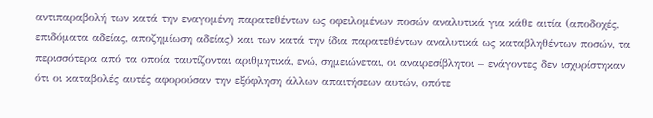αντιπαραβολή των κατά την εναγομένη παρατεθέντων ως οφειλομένων ποσών αναλυτικά για κάθε αιτία (αποδοχές, επιδόματα αδείας, αποζημίωση αδείας) και των κατά την ίδια παρατεθέντων αναλυτικά ως καταβληθέντων ποσών, τα περισσότερα από τα οποία ταυτίζονται αριθμητικά, ενώ, σημειώνεται, οι αναιρεσίβλητοι – ενάγοντες δεν ισχυρίστηκαν ότι οι καταβολές αυτές αφορούσαν την εξόφληση άλλων απαιτήσεων αυτών, οπότε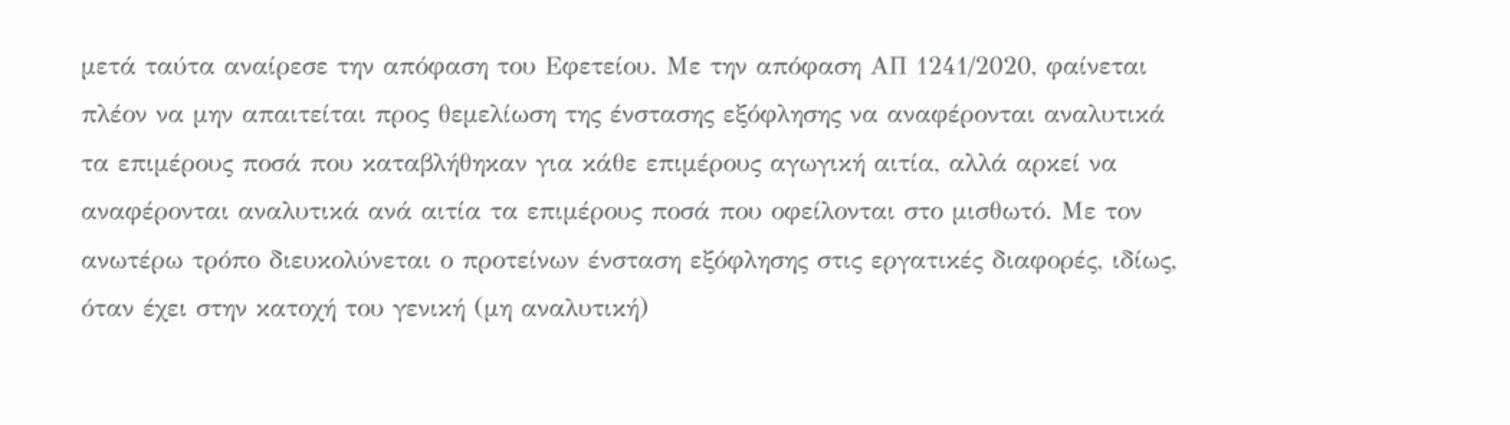μετά ταύτα αναίρεσε την απόφαση του Εφετείου. Με την απόφαση ΑΠ 1241/2020, φαίνεται πλέον να μην απαιτείται προς θεμελίωση της ένστασης εξόφλησης να αναφέρονται αναλυτικά τα επιμέρους ποσά που καταβλήθηκαν για κάθε επιμέρους αγωγική αιτία, αλλά αρκεί να αναφέρονται αναλυτικά ανά αιτία τα επιμέρους ποσά που οφείλονται στο μισθωτό. Με τον ανωτέρω τρόπο διευκολύνεται ο προτείνων ένσταση εξόφλησης στις εργατικές διαφορές, ιδίως, όταν έχει στην κατοχή του γενική (μη αναλυτική)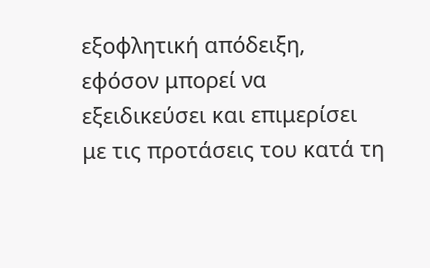εξοφλητική απόδειξη, εφόσον μπορεί να εξειδικεύσει και επιμερίσει με τις προτάσεις του κατά τη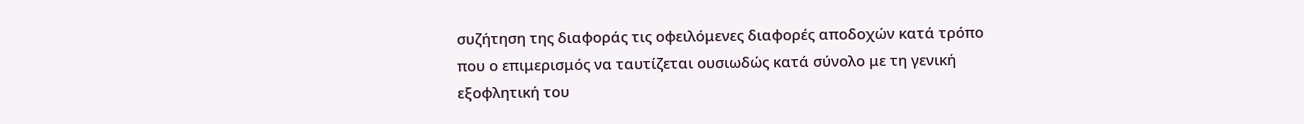συζήτηση της διαφοράς τις οφειλόμενες διαφορές αποδοχών κατά τρόπο που ο επιμερισμός να ταυτίζεται ουσιωδώς κατά σύνολο με τη γενική εξοφλητική του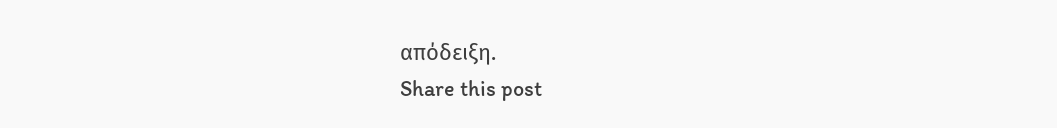απόδειξη.
Share this post